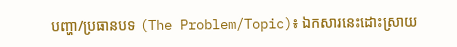បញ្ហា/ប្រធានបទ (The Problem/Topic)៖ ឯកសារនេះដោះស្រាយ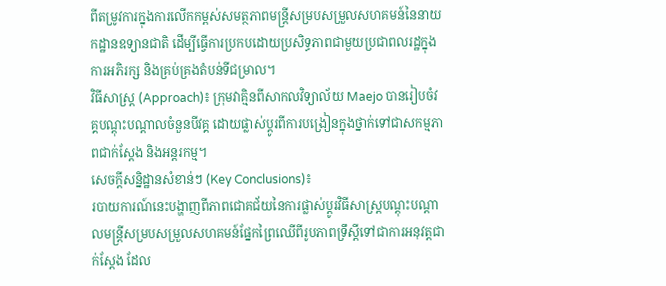ពីតម្រូវការក្នុងការលើកកម្ពស់សមត្ថភាពមន្ត្រីសម្របសម្រួលសហគមន៍នៃនាយកដ្ឋានឧទ្យានជាតិ ដើម្បីធ្វើការប្រកបដោយប្រសិទ្ធភាពជាមួយប្រជាពលរដ្ឋក្នុងការអភិរក្ស និងគ្រប់គ្រងតំបន់ទីជម្រាល។
វិធីសាស្ត្រ (Approach)៖ ក្រុមវាគ្មិនពីសាកលវិទ្យាល័យ Maejo បានរៀបចំវគ្គបណ្តុះបណ្តាលចំនួនបីវគ្គ ដោយផ្លាស់ប្តូរពីការបង្រៀនក្នុងថ្នាក់ទៅជាសកម្មភាពជាក់ស្តែង និងអន្តរកម្ម។
សេចក្តីសន្និដ្ឋានសំខាន់ៗ (Key Conclusions)៖
របាយការណ៍នេះបង្ហាញពីភាពជោគជ័យនៃការផ្លាស់ប្តូរវិធីសាស្ត្របណ្តុះបណ្តាលមន្ត្រីសម្របសម្រួលសហគមន៍ផ្នែកព្រៃឈើពីរូបភាពទ្រឹស្តីទៅជាការអនុវត្តជាក់ស្តែង ដែល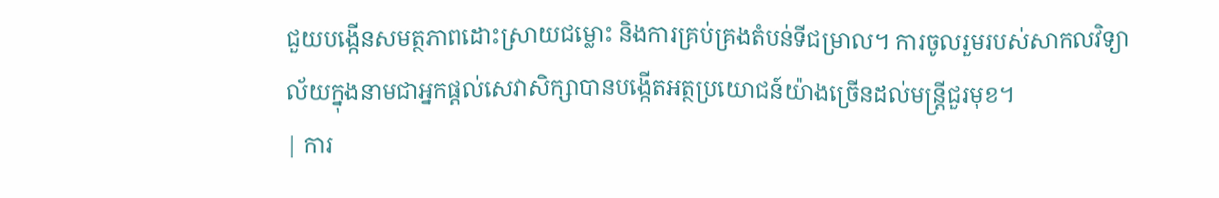ជួយបង្កើនសមត្ថភាពដោះស្រាយជម្លោះ និងការគ្រប់គ្រងតំបន់ទីជម្រាល។ ការចូលរួមរបស់សាកលវិទ្យាល័យក្នុងនាមជាអ្នកផ្តល់សេវាសិក្សាបានបង្កើតអត្ថប្រយោជន៍យ៉ាងច្រើនដល់មន្ត្រីជួរមុខ។
| ការ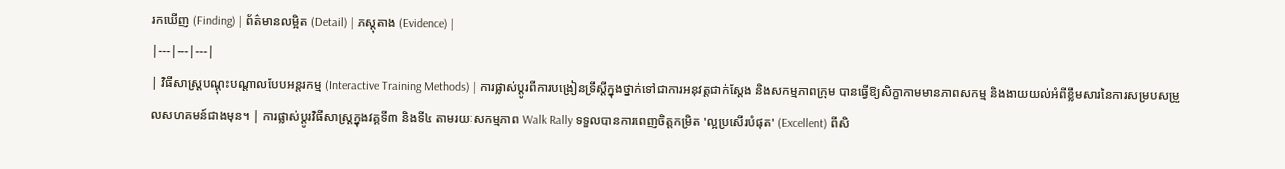រកឃើញ (Finding) | ព័ត៌មានលម្អិត (Detail) | ភស្តុតាង (Evidence) |
|---|---|---|
| វិធីសាស្ត្របណ្តុះបណ្តាលបែបអន្តរកម្ម (Interactive Training Methods) | ការផ្លាស់ប្តូរពីការបង្រៀនទ្រឹស្តីក្នុងថ្នាក់ទៅជាការអនុវត្តជាក់ស្តែង និងសកម្មភាពក្រុម បានធ្វើឱ្យសិក្ខាកាមមានភាពសកម្ម និងងាយយល់អំពីខ្លឹមសារនៃការសម្របសម្រួលសហគមន៍ជាងមុន។ | ការផ្លាស់ប្តូរវិធីសាស្ត្រក្នុងវគ្គទី៣ និងទី៤ តាមរយៈសកម្មភាព Walk Rally ទទួលបានការពេញចិត្តកម្រិត 'ល្អប្រសើរបំផុត' (Excellent) ពីសិ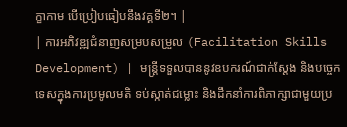ក្ខាកាម បើប្រៀបធៀបនឹងវគ្គទី២។ |
| ការអភិវឌ្ឍជំនាញសម្របសម្រួល (Facilitation Skills Development) | មន្ត្រីទទួលបាននូវឧបករណ៍ជាក់ស្តែង និងបច្ចេកទេសក្នុងការប្រមូលមតិ ទប់ស្កាត់ជម្លោះ និងដឹកនាំការពិភាក្សាជាមួយប្រ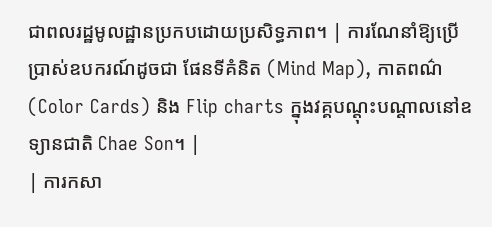ជាពលរដ្ឋមូលដ្ឋានប្រកបដោយប្រសិទ្ធភាព។ | ការណែនាំឱ្យប្រើប្រាស់ឧបករណ៍ដូចជា ផែនទីគំនិត (Mind Map), កាតពណ៌ (Color Cards) និង Flip charts ក្នុងវគ្គបណ្តុះបណ្តាលនៅឧទ្យានជាតិ Chae Son។ |
| ការកសា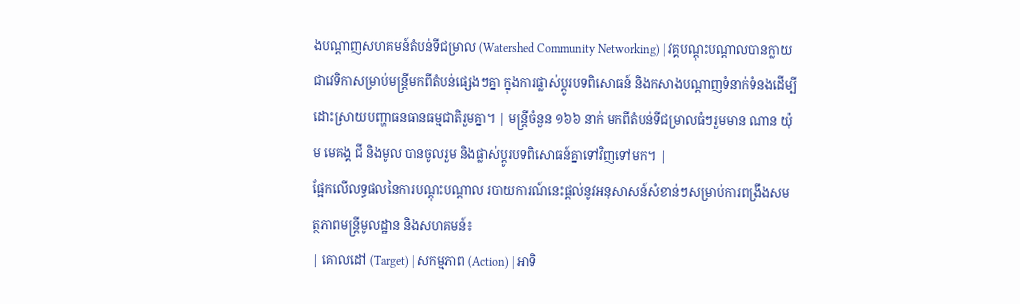ងបណ្តាញសហគមន៍តំបន់ទីជម្រាល (Watershed Community Networking) | វគ្គបណ្តុះបណ្តាលបានក្លាយជាវេទិកាសម្រាប់មន្ត្រីមកពីតំបន់ផ្សេងៗគ្នា ក្នុងការផ្លាស់ប្តូរបទពិសោធន៍ និងកសាងបណ្តាញទំនាក់ទំនងដើម្បីដោះស្រាយបញ្ហាធនធានធម្មជាតិរួមគ្នា។ | មន្ត្រីចំនួន ១៦៦ នាក់ មកពីតំបន់ទីជម្រាលធំៗរួមមាន ណាន យ៉ុម មេគង្គ ជី និងមូល បានចូលរួម និងផ្លាស់ប្តូរបទពិសោធន៍គ្នាទៅវិញទៅមក។ |
ផ្អែកលើលទ្ធផលនៃការបណ្តុះបណ្តាល របាយការណ៍នេះផ្តល់នូវអនុសាសន៍សំខាន់ៗសម្រាប់ការពង្រឹងសមត្ថភាពមន្ត្រីមូលដ្ឋាន និងសហគមន៍៖
| គោលដៅ (Target) | សកម្មភាព (Action) | អាទិ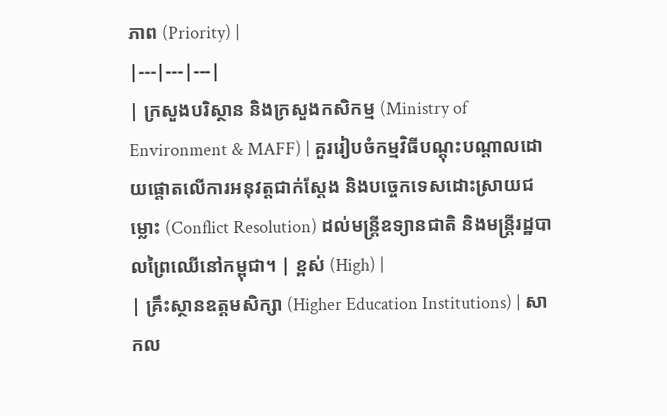ភាព (Priority) |
|---|---|---|
| ក្រសួងបរិស្ថាន និងក្រសួងកសិកម្ម (Ministry of Environment & MAFF) | គួររៀបចំកម្មវិធីបណ្តុះបណ្តាលដោយផ្តោតលើការអនុវត្តជាក់ស្តែង និងបច្ចេកទេសដោះស្រាយជម្លោះ (Conflict Resolution) ដល់មន្ត្រីឧទ្យានជាតិ និងមន្ត្រីរដ្ឋបាលព្រៃឈើនៅកម្ពុជា។ | ខ្ពស់ (High) |
| គ្រឹះស្ថានឧត្តមសិក្សា (Higher Education Institutions) | សាកល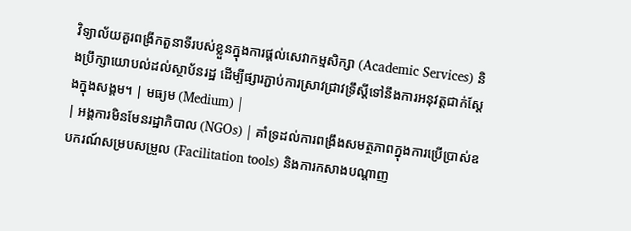វិទ្យាល័យគួរពង្រីកតួនាទីរបស់ខ្លួនក្នុងការផ្តល់សេវាកម្មសិក្សា (Academic Services) និងប្រឹក្សាយោបល់ដល់ស្ថាប័នរដ្ឋ ដើម្បីផ្សារភ្ជាប់ការស្រាវជ្រាវទ្រឹស្តីទៅនឹងការអនុវត្តជាក់ស្តែងក្នុងសង្គម។ | មធ្យម (Medium) |
| អង្គការមិនមែនរដ្ឋាភិបាល (NGOs) | គាំទ្រដល់ការពង្រឹងសមត្ថភាពក្នុងការប្រើប្រាស់ឧបករណ៍សម្របសម្រួល (Facilitation tools) និងការកសាងបណ្តាញ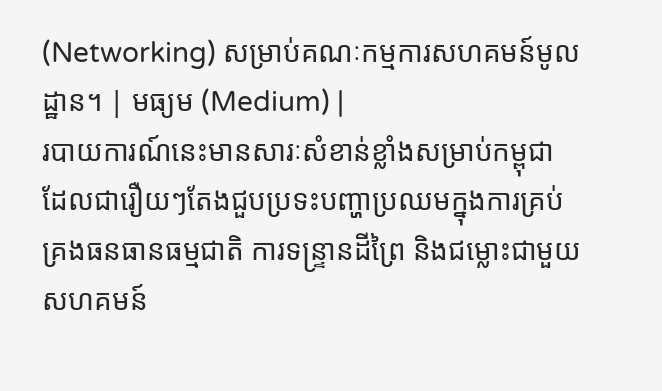(Networking) សម្រាប់គណៈកម្មការសហគមន៍មូលដ្ឋាន។ | មធ្យម (Medium) |
របាយការណ៍នេះមានសារៈសំខាន់ខ្លាំងសម្រាប់កម្ពុជា ដែលជារឿយៗតែងជួបប្រទះបញ្ហាប្រឈមក្នុងការគ្រប់គ្រងធនធានធម្មជាតិ ការទន្ទ្រានដីព្រៃ និងជម្លោះជាមួយសហគមន៍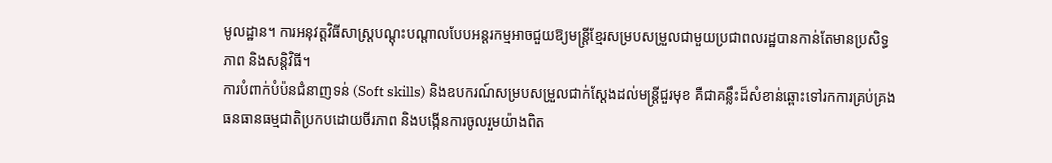មូលដ្ឋាន។ ការអនុវត្តវិធីសាស្ត្របណ្តុះបណ្តាលបែបអន្តរកម្មអាចជួយឱ្យមន្ត្រីខ្មែរសម្របសម្រួលជាមួយប្រជាពលរដ្ឋបានកាន់តែមានប្រសិទ្ធភាព និងសន្តិវិធី។
ការបំពាក់បំប៉នជំនាញទន់ (Soft skills) និងឧបករណ៍សម្របសម្រួលជាក់ស្តែងដល់មន្ត្រីជួរមុខ គឺជាគន្លឹះដ៏សំខាន់ឆ្ពោះទៅរកការគ្រប់គ្រងធនធានធម្មជាតិប្រកបដោយចីរភាព និងបង្កើនការចូលរួមយ៉ាងពិត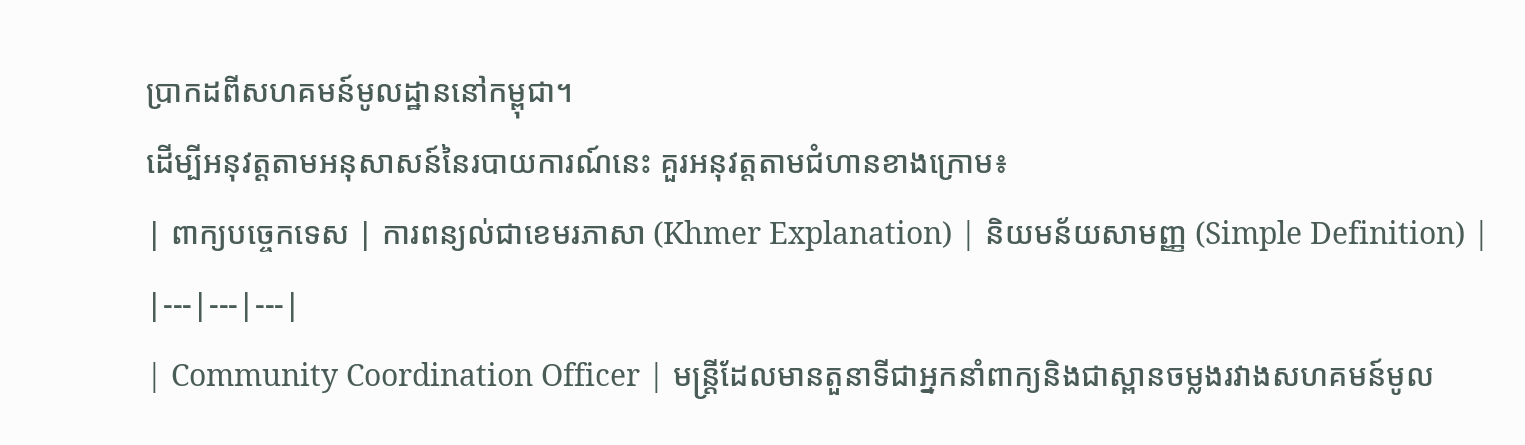ប្រាកដពីសហគមន៍មូលដ្ឋាននៅកម្ពុជា។
ដើម្បីអនុវត្តតាមអនុសាសន៍នៃរបាយការណ៍នេះ គួរអនុវត្តតាមជំហានខាងក្រោម៖
| ពាក្យបច្ចេកទេស | ការពន្យល់ជាខេមរភាសា (Khmer Explanation) | និយមន័យសាមញ្ញ (Simple Definition) |
|---|---|---|
| Community Coordination Officer | មន្ត្រីដែលមានតួនាទីជាអ្នកនាំពាក្យនិងជាស្ពានចម្លងរវាងសហគមន៍មូល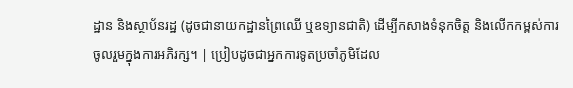ដ្ឋាន និងស្ថាប័នរដ្ឋ (ដូចជានាយកដ្ឋានព្រៃឈើ ឬឧទ្យានជាតិ) ដើម្បីកសាងទំនុកចិត្ត និងលើកកម្ពស់ការចូលរួមក្នុងការអភិរក្ស។ | ប្រៀបដូចជាអ្នកការទូតប្រចាំភូមិដែល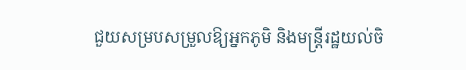ជួយសម្របសម្រួលឱ្យអ្នកភូមិ និងមន្ត្រីរដ្ឋយល់ចិ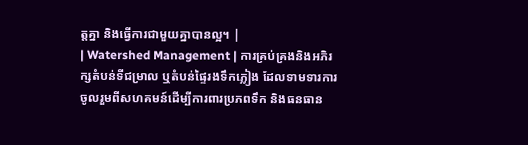ត្តគ្នា និងធ្វើការជាមួយគ្នាបានល្អ។ |
| Watershed Management | ការគ្រប់គ្រងនិងអភិរក្សតំបន់ទីជម្រាល ឬតំបន់ផ្ទៃរងទឹកភ្លៀង ដែលទាមទារការចូលរួមពីសហគមន៍ដើម្បីការពារប្រភពទឹក និងធនធាន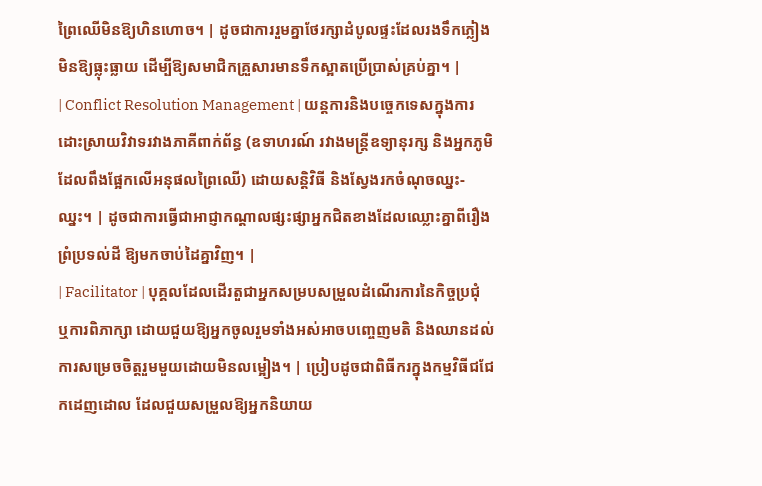ព្រៃឈើមិនឱ្យហិនហោច។ | ដូចជាការរួមគ្នាថែរក្សាដំបូលផ្ទះដែលរងទឹកភ្លៀង មិនឱ្យធ្លុះធ្លាយ ដើម្បីឱ្យសមាជិកគ្រួសារមានទឹកស្អាតប្រើប្រាស់គ្រប់គ្នា។ |
| Conflict Resolution Management | យន្តការនិងបច្ចេកទេសក្នុងការដោះស្រាយវិវាទរវាងភាគីពាក់ព័ន្ធ (ឧទាហរណ៍ រវាងមន្ត្រីឧទ្យានុរក្ស និងអ្នកភូមិដែលពឹងផ្អែកលើអនុផលព្រៃឈើ) ដោយសន្តិវិធី និងស្វែងរកចំណុចឈ្នះ-ឈ្នះ។ | ដូចជាការធ្វើជាអាជ្ញាកណ្តាលផ្សះផ្សាអ្នកជិតខាងដែលឈ្លោះគ្នាពីរឿងព្រំប្រទល់ដី ឱ្យមកចាប់ដៃគ្នាវិញ។ |
| Facilitator | បុគ្គលដែលដើរតួជាអ្នកសម្របសម្រួលដំណើរការនៃកិច្ចប្រជុំ ឬការពិភាក្សា ដោយជួយឱ្យអ្នកចូលរួមទាំងអស់អាចបញ្ចេញមតិ និងឈានដល់ការសម្រេចចិត្តរួមមួយដោយមិនលម្អៀង។ | ប្រៀបដូចជាពិធីករក្នុងកម្មវិធីជជែកដេញដោល ដែលជួយសម្រួលឱ្យអ្នកនិយាយ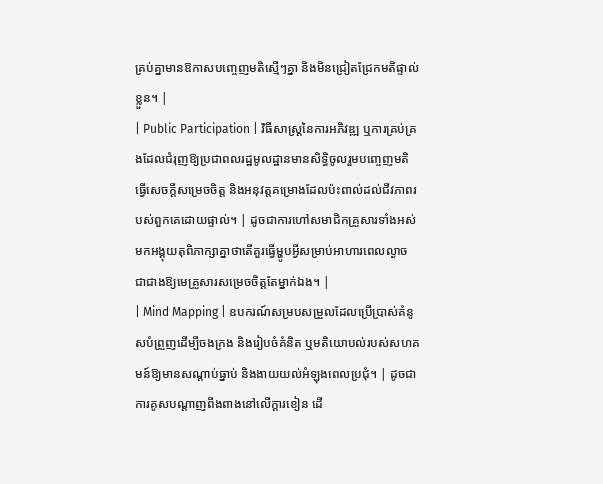គ្រប់គ្នាមានឱកាសបញ្ចេញមតិស្មើៗគ្នា និងមិនជ្រៀតជ្រែកមតិផ្ទាល់ខ្លួន។ |
| Public Participation | វិធីសាស្ត្រនៃការអភិវឌ្ឍ ឬការគ្រប់គ្រងដែលជំរុញឱ្យប្រជាពលរដ្ឋមូលដ្ឋានមានសិទ្ធិចូលរួមបញ្ចេញមតិ ធ្វើសេចក្តីសម្រេចចិត្ត និងអនុវត្តគម្រោងដែលប៉ះពាល់ដល់ជីវភាពរបស់ពួកគេដោយផ្ទាល់។ | ដូចជាការហៅសមាជិកគ្រួសារទាំងអស់មកអង្គុយតុពិភាក្សាគ្នាថាតើគួរធ្វើម្ហូបអ្វីសម្រាប់អាហារពេលល្ងាច ជាជាងឱ្យមេគ្រួសារសម្រេចចិត្តតែម្នាក់ឯង។ |
| Mind Mapping | ឧបករណ៍សម្របសម្រួលដែលប្រើប្រាស់គំនូសបំព្រួញដើម្បីចងក្រង និងរៀបចំគំនិត ឬមតិយោបល់របស់សហគមន៍ឱ្យមានសណ្តាប់ធ្នាប់ និងងាយយល់អំឡុងពេលប្រជុំ។ | ដូចជាការគូសបណ្តាញពីងពាងនៅលើក្ដារខៀន ដើ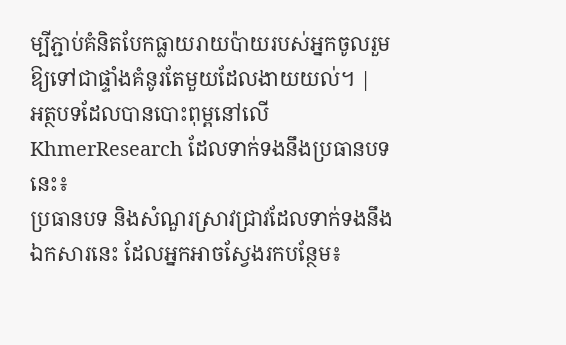ម្បីភ្ជាប់គំនិតបែកធ្លាយរាយប៉ាយរបស់អ្នកចូលរួមឱ្យទៅជាផ្ទាំងគំនូរតែមួយដែលងាយយល់។ |
អត្ថបទដែលបានបោះពុម្ពនៅលើ KhmerResearch ដែលទាក់ទងនឹងប្រធានបទនេះ៖
ប្រធានបទ និងសំណួរស្រាវជ្រាវដែលទាក់ទងនឹងឯកសារនេះ ដែលអ្នកអាចស្វែងរកបន្ថែម៖